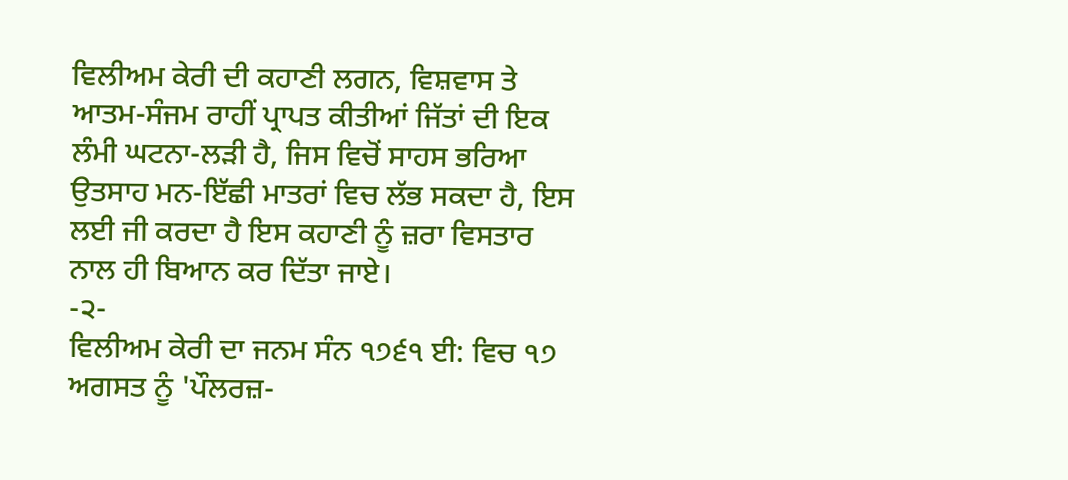ਵਿਲੀਅਮ ਕੇਰੀ ਦੀ ਕਹਾਣੀ ਲਗਨ, ਵਿਸ਼ਵਾਸ ਤੇ ਆਤਮ-ਸੰਜਮ ਰਾਹੀਂ ਪ੍ਰਾਪਤ ਕੀਤੀਆਂ ਜਿੱਤਾਂ ਦੀ ਇਕ ਲੰਮੀ ਘਟਨਾ-ਲੜੀ ਹੈ, ਜਿਸ ਵਿਚੋਂ ਸਾਹਸ ਭਰਿਆ ਉਤਸਾਹ ਮਨ-ਇੱਛੀ ਮਾਤਰਾਂ ਵਿਚ ਲੱਭ ਸਕਦਾ ਹੈ, ਇਸ ਲਈ ਜੀ ਕਰਦਾ ਹੈ ਇਸ ਕਹਾਣੀ ਨੂੰ ਜ਼ਰਾ ਵਿਸਤਾਰ ਨਾਲ ਹੀ ਬਿਆਨ ਕਰ ਦਿੱਤਾ ਜਾਏ।
-੨-
ਵਿਲੀਅਮ ਕੇਰੀ ਦਾ ਜਨਮ ਸੰਨ ੧੭੬੧ ਈ: ਵਿਚ ੧੭ ਅਗਸਤ ਨੂੰ 'ਪੌਲਰਜ਼-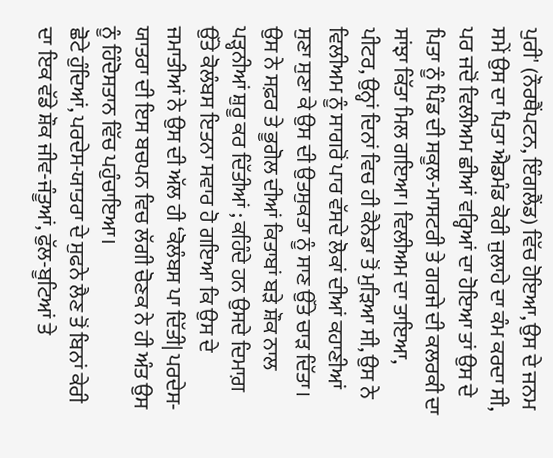ਪੁਰੀ' (ਨੌਰਥੈਂਪਟਨ, ਇੰਗਲੈਂਡ) ਵਿੱਚ ਹੋਇਆ, ਉਸ ਦੇ ਜਨਮ ਸਮੇਂ ਉਸ ਦਾ ਪਿਤਾ ਐਡਮੰਡ ਕੋਰੀ ਜੁਲਾਹੇ ਦਾ ਕੰਮ ਕਰਦਾ ਸੀ, ਪਰ ਜਦੋਂ ਵਿਲੀਅਮ ਛੀਆਂ ਵਰ੍ਹਿਆਂ ਦਾ ਹੋਇਆ ਤਾਂ ਉਸ ਦੇ ਪਿਤਾ ਨੂੰ ਪਿੰਡ ਦੀ ਸਕੂਲ-ਮਾਸਟਰੀ ਤੇ ਗਰਜੇ ਦੀ ਕਲਰਕੀ ਦਾ ਸਾਂਝਾ ਕਿੱਤਾ ਮਿਲ ਗਇਆ। ਵਿਲੀਅਮ ਦਾ ਤਾਇਆ,
ਪੀਟਰ, ਉਨ੍ਹਾਂ ਦਿਨਾਂ ਵਿਚ ਹੀ ਕੈਨੇਡਾ ਤੋਂ ਮੁੜਿਆ ਸੀ, ਉਸ ਨੇ ਵਿਲੀਅਮ ਨੂੰ ਸਾਗਰੋਂ ਪਾਰ ਵੱਸਦੇ ਲੋਕਾਂ ਦੀਆਂ ਕਹਾਣੀਆਂ ਸੁਣਾ ਸੁਣਾ ਕੇ ਉਸ ਦੀ ਉਤਸੁਕਤਾ ਨੂੰ ਸਾਣ ਉੱਤੇ ਚਾੜ ਦਿੱਤਾ। ਉਸ ਨੇ ਸਫ਼ਰ ਤੇ ਭੂਗੋਲ ਦੀਆਂ ਕਿਤਾਬਾਂ ਬੜੇ ਸ਼ੌਕ ਨਾਲ ਪੜ੍ਹਨੀਆਂ ਸ਼ੁਰੂ ਕਰ ਦਿੱਤੀਆਂ ; ਕਹਿੰਦੇ ਹਨ ਉਸਦੇ ਦਿਮਾਗ਼ ਉੱਤੇ ਕੋਲੰਬਸ ਇਤਨਾ ਸਵਾਰ ਹੋ ਗਇਆ ਕਿ ਉਸ ਦੇ ਜਮਾਤੀਆਂ ਨੇ ਉਸ ਦੀ ਅੱਲ ਹੀ ‘ਕੋਲੰਬਸ ਪਾ ਦਿੱਤੀ| ਪਰਦੇਸ-ਯਾਤਰਾ ਦੀ ਇਸ ਬਚਪਨ ਵਿਚ ਲੱਗੀ ਚੋਣਕ ਨੇ ਹੀ ਅੰਤ ਉਸ ਨੂੰ ਹਿੰਦੋਸਤਾਨ ਵਿੱਚ ਪਹੁੰਚਾਇਆ।
ਛੋਟੇ ਹੁੰਦਿਆਂ, ਪਰਦੇਸ-ਯਾਤਰਾ ਦੇ ਸੁਫਨੇ ਲੈਣ ਤੋਂ ਬਿਨਾਂ ਕੇਰੀ ਦਾ ਇਕ ਵੱਡੇ ਸ਼ੌਕ ਜੀਵ-ਜੰਤੂਆਂ, ਫੁੱਲ-ਬੂਟਿਆਂ ਤੇ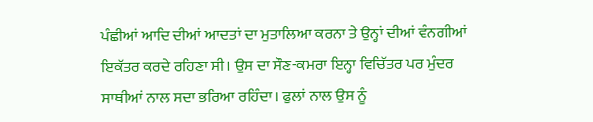ਪੰਛੀਆਂ ਆਦਿ ਦੀਆਂ ਆਦਤਾਂ ਦਾ ਮੁਤਾਲਿਆ ਕਰਨਾ ਤੇ ਉਨ੍ਹਾਂ ਦੀਆਂ ਵੰਨਗੀਆਂ ਇਕੱਤਰ ਕਰਦੇ ਰਹਿਣਾ ਸੀ। ਉਸ ਦਾ ਸੌਣ-ਕਮਰਾ ਇਨ੍ਹਾ ਵਿਚਿੱਤਰ ਪਰ ਮੁੰਦਰ ਸਾਥੀਆਂ ਨਾਲ ਸਦਾ ਭਰਿਆ ਰਹਿੰਦਾ। ਫੁਲਾਂ ਨਾਲ ਉਸ ਨੂੰ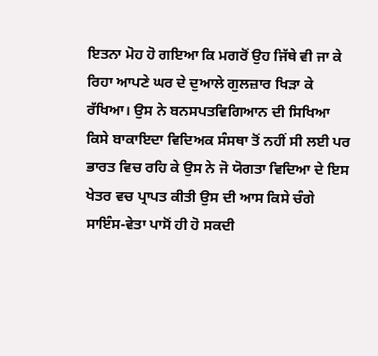ਇਤਨਾ ਮੋਹ ਹੋ ਗਇਆ ਕਿ ਮਗਰੋਂ ਉਹ ਜਿੱਥੇ ਵੀ ਜਾ ਕੇ ਰਿਹਾ ਆਪਣੇ ਘਰ ਦੇ ਦੁਆਲੇ ਗੁਲਜ਼ਾਰ ਖਿੜਾ ਕੇ ਰੱਖਿਆ। ਉਸ ਨੇ ਬਨਸਪਤਵਿਗਿਆਨ ਦੀ ਸਿਖਿਆ ਕਿਸੇ ਬਾਕਾਇਦਾ ਵਿਦਿਅਕ ਸੰਸਥਾ ਤੋਂ ਨਹੀਂ ਸੀ ਲਈ ਪਰ ਭਾਰਤ ਵਿਚ ਰਹਿ ਕੇ ਉਸ ਨੇ ਜੋ ਯੋਗਤਾ ਵਿਦਿਆ ਦੇ ਇਸ ਖੇਤਰ ਵਚ ਪ੍ਰਾਪਤ ਕੀਤੀ ਉਸ ਦੀ ਆਸ ਕਿਸੇ ਚੰਗੇ ਸਾਇੰਸ-ਵੇਤਾ ਪਾਸੋਂ ਹੀ ਹੋ ਸਕਦੀ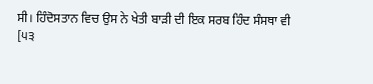ਸੀ। ਹਿੰਦੋਸਤਾਨ ਵਿਚ ਉਸ ਨੇ ਖੇਤੀ ਬਾੜੀ ਦੀ ਇਕ ਸਰਬ ਹਿੰਦ ਸੰਸਥਾ ਵੀ
[੫੩